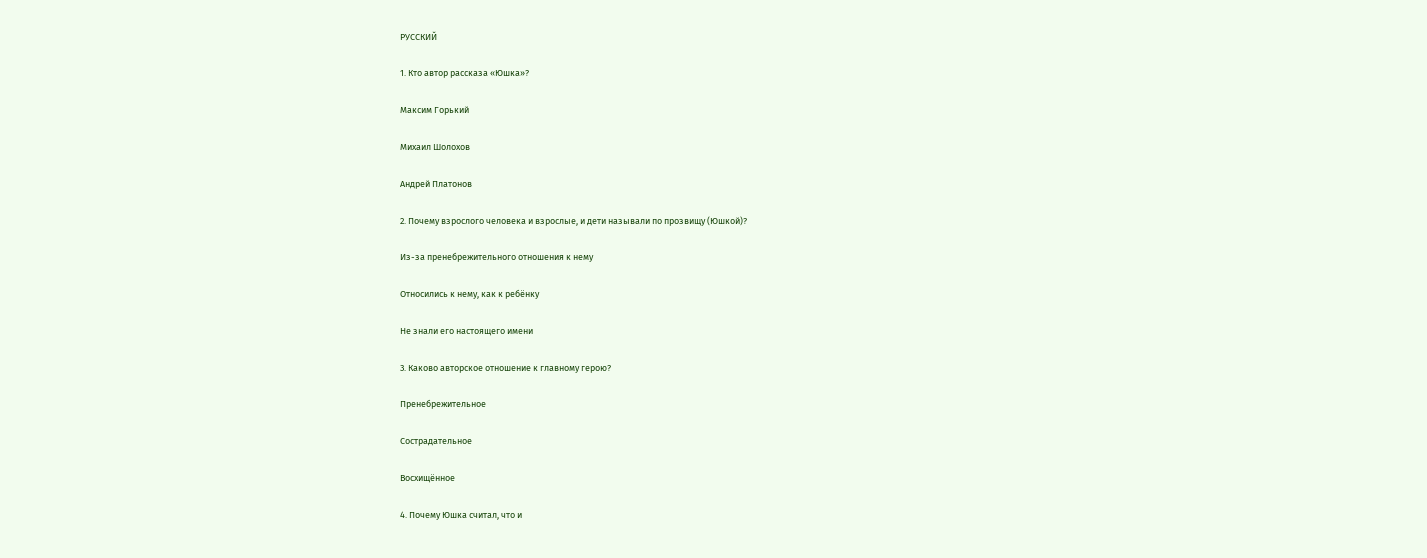РУССКИЙ

1. Кто автор рассказа «Юшка»?

Максим Горький

Михаил Шолохов

Андрей Платонов

2. Почему взрослого человека и взрослые, и дети называли по прозвищу (Юшкой)?

Из-за пренебрежительного отношения к нему

Относились к нему, как к ребёнку

Не знали его настоящего имени

3. Каково авторское отношение к главному герою?

Пренебрежительное

Сострадательное

Восхищённое

4. Почему Юшка считал, что и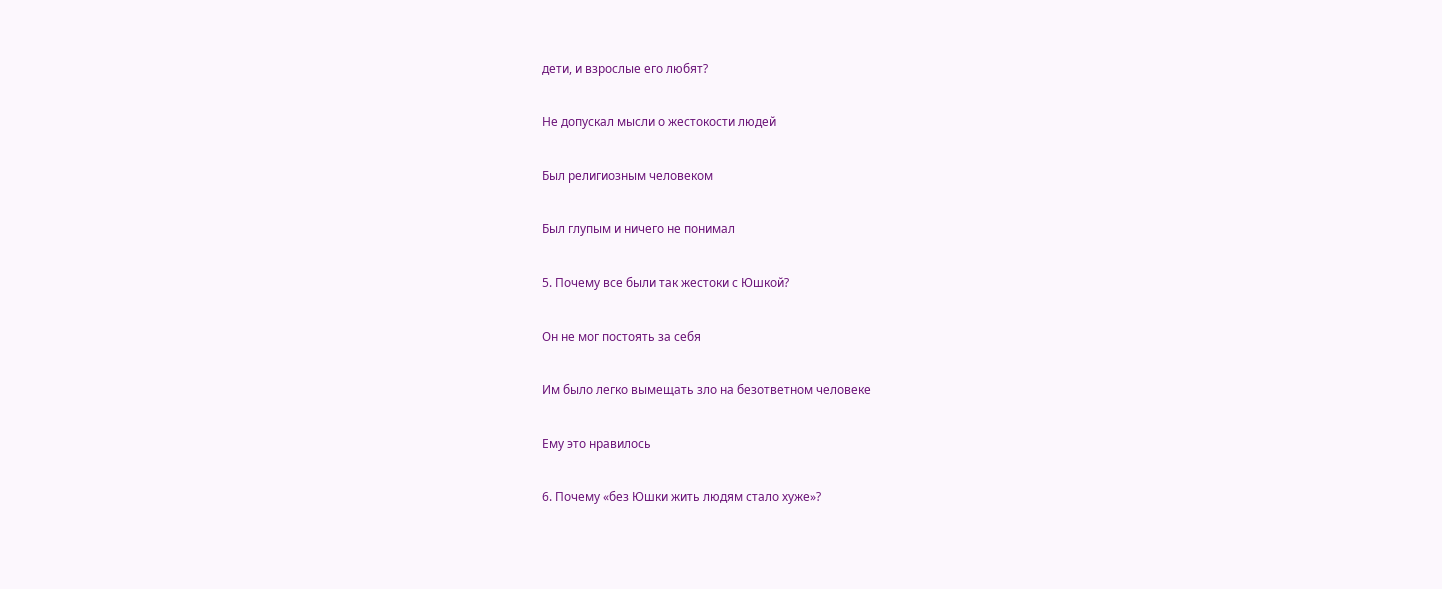дети, и взрослые его любят?

Не допускал мысли о жестокости людей

Был религиозным человеком

Был глупым и ничего не понимал

5. Почему все были так жестоки с Юшкой?

Он не мог постоять за себя

Им было легко вымещать зло на безответном человеке

Ему это нравилось

6. Почему «без Юшки жить людям стало хуже»?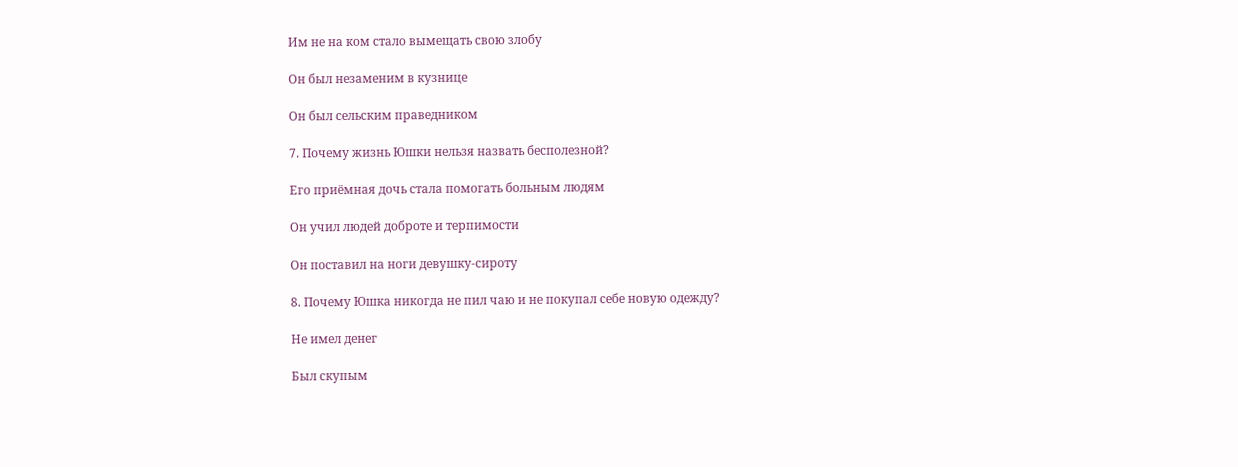Им не на ком стало вымещать свою злобу

Он был незаменим в кузнице

Он был сельским праведником

7. Почему жизнь Юшки нельзя назвать бесполезной?

Его приёмная дочь стала помогать больным людям

Он учил людей доброте и терпимости

Он поставил на ноги девушку-сироту

8. Почему Юшка никогда не пил чаю и не покупал себе новую одежду?

Не имел денег

Был скупым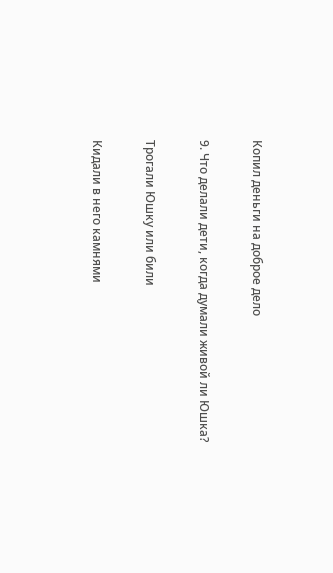Копил деньги на доброе дело

9. Что делали дети, когда думали живой ли Юшка?

Трогали Юшку или били

Кидали в него камнями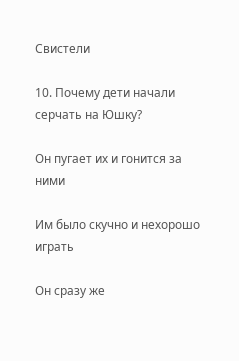Свистели

10. Почему дети начали серчать на Юшку?

Он пугает их и гонится за ними

Им было скучно и нехорошо играть

Он сразу же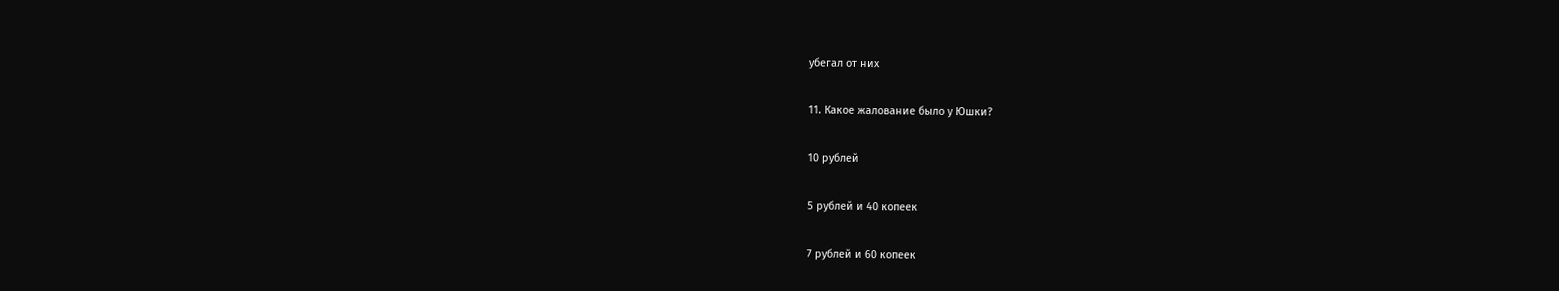убегал от них

11. Какое жалование было у Юшки?

10 рублей

5 рублей и 40 копеек

7 рублей и 60 копеек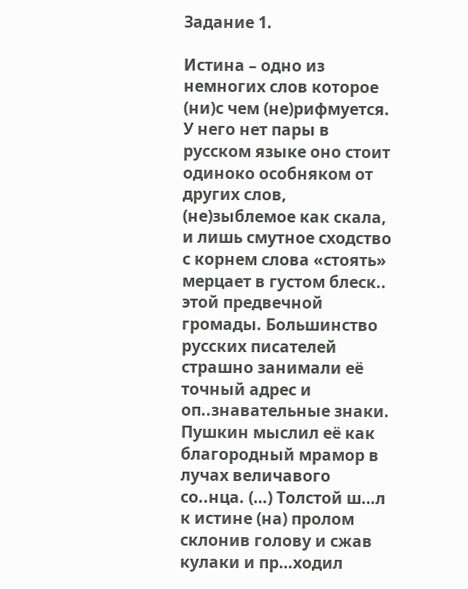Задание 1.

Истина – одно из немногих слов которое (ни)с чем (не)рифмуется. У него нет пары в русском языке оно стоит одиноко особняком от других слов, (не)зыблемое как скала, и лишь смутное сходство с корнем слова «стоять» мерцает в густом блеск.. этой предвечной громады. Большинство русских писателей страшно занимали её точный адрес и оп..знавательные знаки. Пушкин мыслил её как благородный мрамор в лучах величавого со..нца. (…) Толстой ш…л к истине (на) пролом склонив голову и сжав кулаки и пр…ходил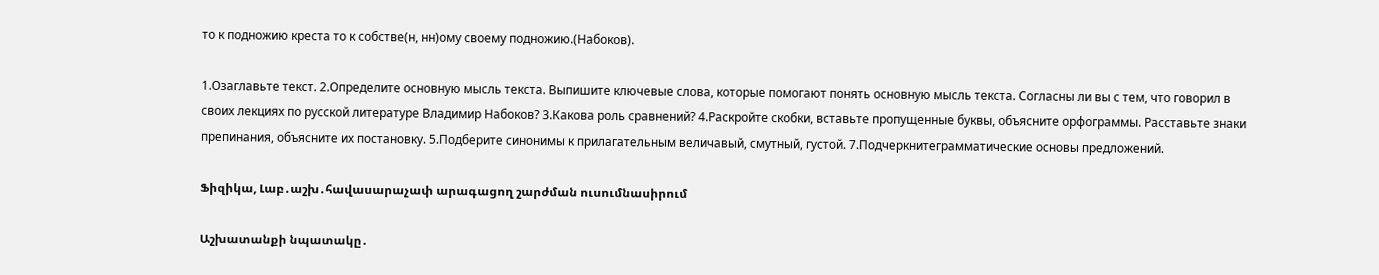то к подножию креста то к собстве(н, нн)ому своему подножию.(Набоков).

1.Озаглавьте текст. 2.Определите основную мысль текста. Выпишите ключевые слова, которые помогают понять основную мысль текста. Согласны ли вы с тем, что говорил в своих лекциях по русской литературе Владимир Набоков? 3.Какова роль сравнений? 4.Раскройте скобки, вставьте пропущенные буквы, объясните орфограммы. Расставьте знаки препинания, объясните их постановку. 5.Подберите синонимы к прилагательным величавый, смутный, густой. 7.Подчеркнитеграмматические основы предложений.

Ֆիզիկա, Լաբ․աշխ․հավասարաչափ արագացող շարժման ուսումնասիրում

Աշխատանքի նպատակը․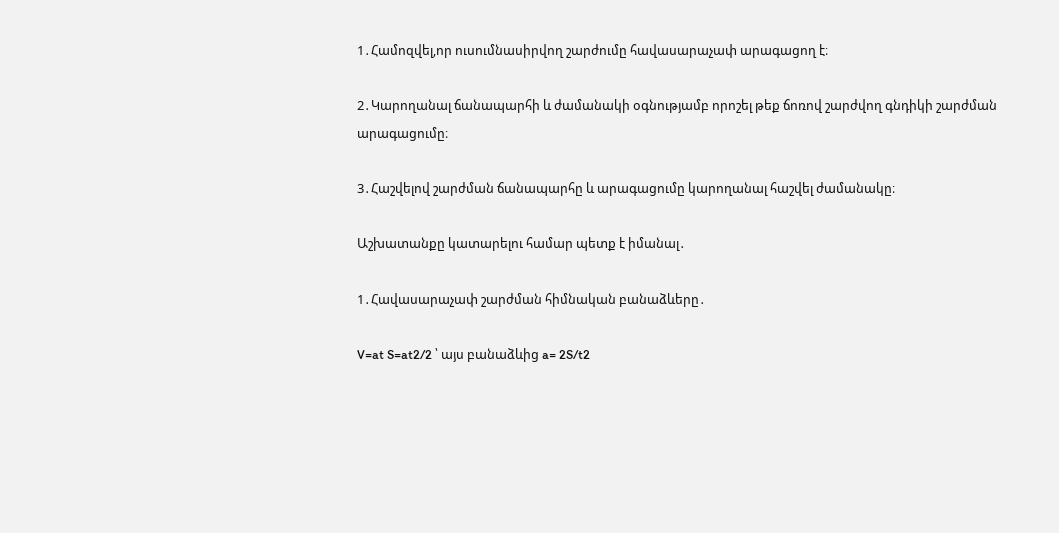1․Համոզվել,որ ուսումնասիրվող շարժումը հավասարաչափ արագացող է։

2․Կարողանալ ճանապարհի և ժամանակի օգնությամբ որոշել թեք ճոռով շարժվող գնդիկի շարժման արագացումը։

3․Հաշվելով շարժման ճանապարհը և արագացումը կարողանալ հաշվել ժամանակը։

Աշխատանքը կատարելու համար պետք է իմանալ․

1․Հավասարաչափ շարժման հիմնական բանաձևերը․

V=at S=at2/2 ՝ այս բանաձևից a= 2S/t2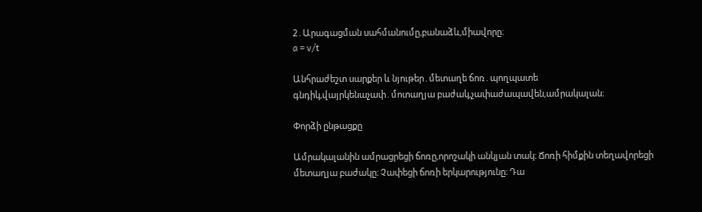2․Արագացման սահմանումը,բանաձև,միավորը։
a = v/t

Անհրաժեշտ սարքեր և նյութեր․մետաղե ճոռ․պողպատե գնդիկ,վայրկենաչափ․մոտաղյա բաժակ,չափաժապավեն,ամրակալան։

Փորձի ընթացքը

Ամրակալանին ամրացրեցի ճոռը,որոշակի անկյան տակ։ Ճոռի հիմքին տեղավորեցի մետաղյա բաժակը։ Չափեցի ճոռի երկարությունը։ Դա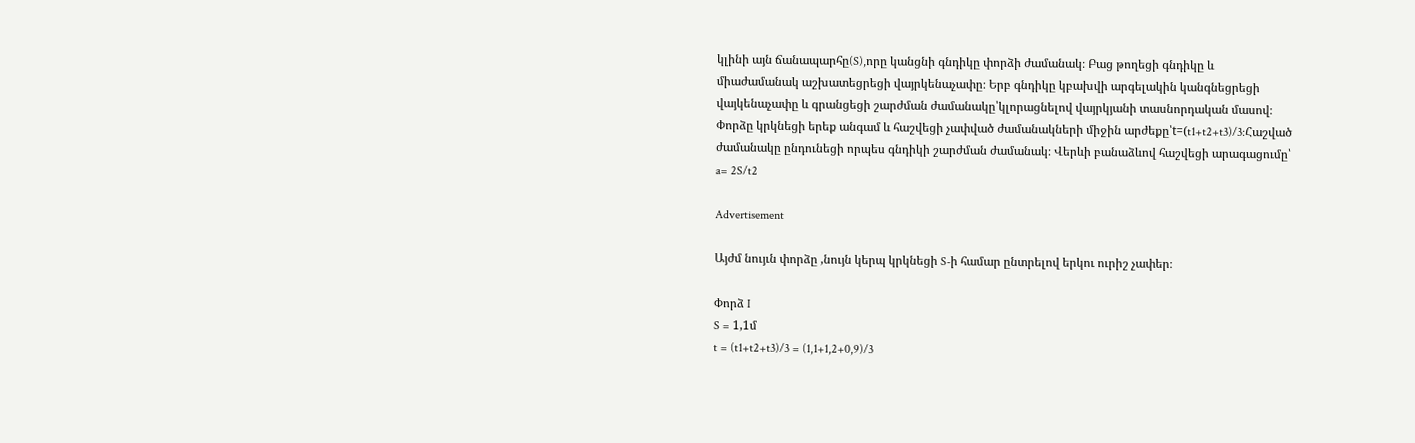կլինի այն ճանապարհը(S),որը կանցնի գնդիկը փորձի ժամանակ։ Բաց թողեցի գնդիկը և միաժամանակ աշխատեցրեցի վայրկենաչափը։ Երբ գնդիկը կբախվի արգելակին կանգնեցրեցի վայկենաչափը և գրանցեցի շարժման ժամանակը՝կլորացնելով վայրկյանի տասնորդական մասով։ Փորձը կրկնեցի երեք անգամ և հաշվեցի չափված ժամանակների միջին արժեքը՝t=(t1+t2+t3)/3:Հաշված ժամանակը ընդունեցի որպես գնդիկի շարժման ժամանակ։ Վերևի բանաձևով հաշվեցի արագացումը՝ a= 2S/t2

Advertisement

Այժմ նույւն փորձը ,նույն կերպ կրկնեցի S-ի համար ընտրելով երկու ուրիշ չափեր։

Փորձ I
S = 1,1մ
t = (t1+t2+t3)/3 = (1,1+1,2+0,9)/3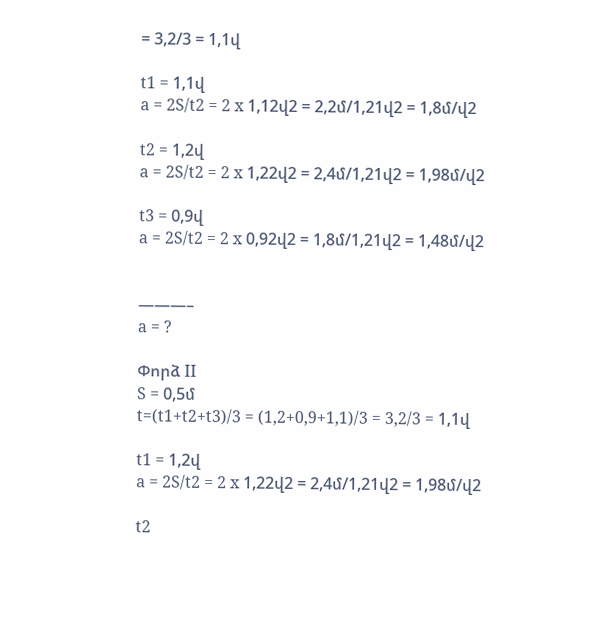= 3,2/3 = 1,1վ

t1 = 1,1վ
a = 2S/t2 = 2 x 1,12վ2 = 2,2մ/1,21վ2 = 1,8մ/վ2

t2 = 1,2վ
a = 2S/t2 = 2 x 1,22վ2 = 2,4մ/1,21վ2 = 1,98մ/վ2

t3 = 0,9վ
a = 2S/t2 = 2 x 0,92վ2 = 1,8մ/1,21վ2 = 1,48մ/վ2


———–
a = ?

Փորձ II
S = 0,5մ
t=(t1+t2+t3)/3 = (1,2+0,9+1,1)/3 = 3,2/3 = 1,1վ

t1 = 1,2վ
a = 2S/t2 = 2 x 1,22վ2 = 2,4մ/1,21վ2 = 1,98մ/վ2

t2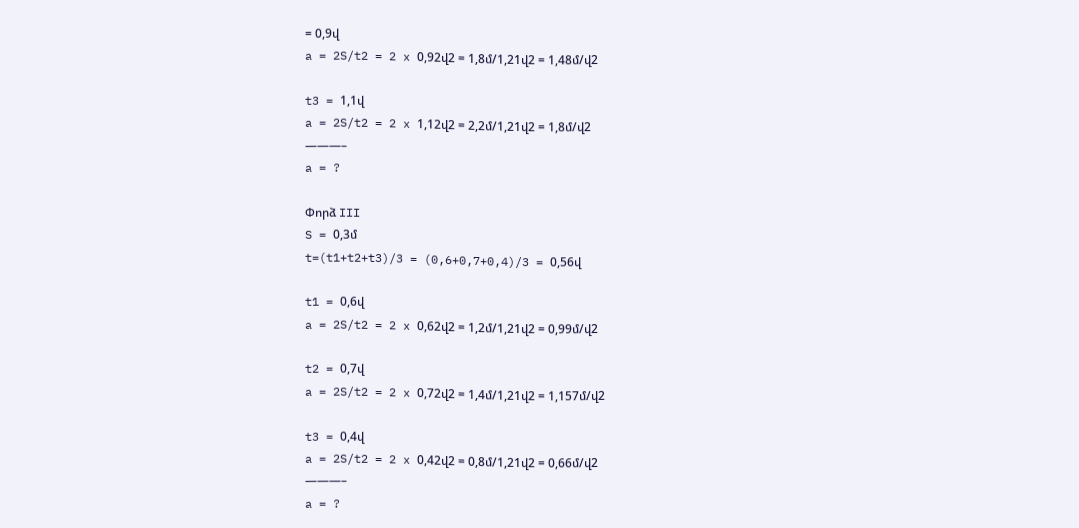= 0,9վ
a = 2S/t2 = 2 x 0,92վ2 = 1,8մ/1,21վ2 = 1,48մ/վ2

t3 = 1,1վ
a = 2S/t2 = 2 x 1,12վ2 = 2,2մ/1,21վ2 = 1,8մ/վ2
———–
a = ?

Փորձ III
S = 0,3մ
t=(t1+t2+t3)/3 = (0,6+0,7+0,4)/3 = 0,56վ

t1 = 0,6վ
a = 2S/t2 = 2 x 0,62վ2 = 1,2մ/1,21վ2 = 0,99մ/վ2

t2 = 0,7վ
a = 2S/t2 = 2 x 0,72վ2 = 1,4մ/1,21վ2 = 1,157մ/վ2

t3 = 0,4վ
a = 2S/t2 = 2 x 0,42վ2 = 0,8մ/1,21վ2 = 0,66մ/վ2
———–
a = ?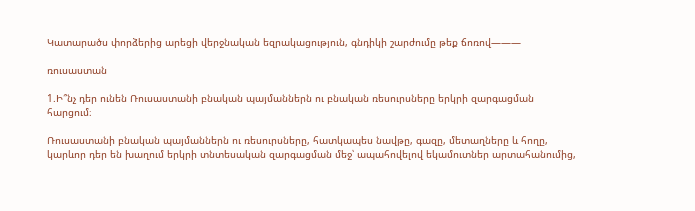Կատարածս փորձերից արեցի վերջնական եզրակացություն, գնդիկի շարժումը թեք ճոռով———

ռուսաստան

1.Ի՞նչ դեր ունեն Ռուսաստանի բնական պայմաններն ու բնական ռեսուրսները երկրի զարգացման հարցում։

Ռուսաստանի բնական պայմաններն ու ռեսուրսները, հատկապես նավթը, գազը, մետաղները և հողը, կարևոր դեր են խաղում երկրի տնտեսական զարգացման մեջ՝ ապահովելով եկամուտներ արտահանումից,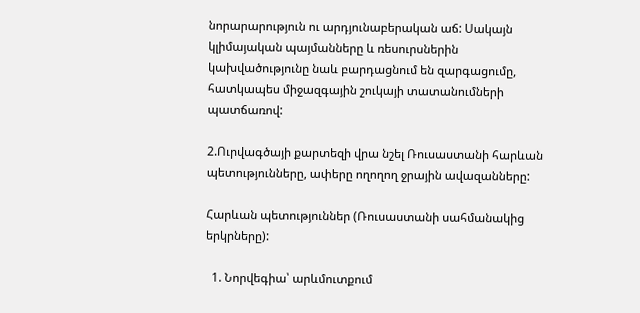նորարարություն ու արդյունաբերական աճ: Սակայն կլիմայական պայմանները և ռեսուրսներին կախվածությունը նաև բարդացնում են զարգացումը, հատկապես միջազգային շուկայի տատանումների պատճառով:

2.Ուրվագծայի քարտեզի վրա նշել Ռուսաստանի հարևան պետությունները, ափերը ողողող ջրային ավազանները:

Հարևան պետություններ (Ռուսաստանի սահմանակից երկրները):

  1. Նորվեգիա՝ արևմուտքում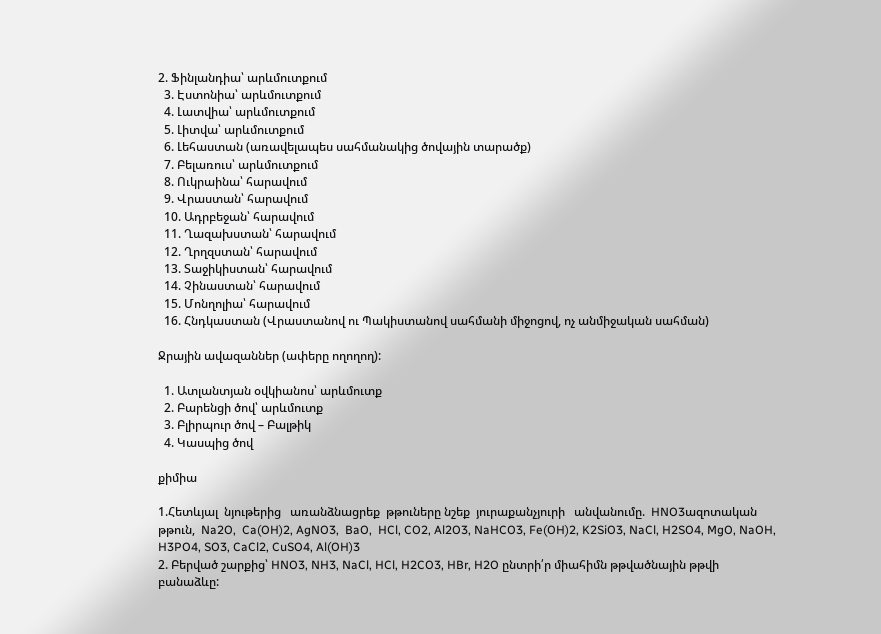2. Ֆինլանդիա՝ արևմուտքում
  3. Էստոնիա՝ արևմուտքում
  4. Լատվիա՝ արևմուտքում
  5. Լիտվա՝ արևմուտքում
  6. Լեհաստան (առավելապես սահմանակից ծովային տարածք)
  7. Բելառուս՝ արևմուտքում
  8. Ուկրաինա՝ հարավում
  9. Վրաստան՝ հարավում
  10. Ադրբեջան՝ հարավում
  11. Ղազախստան՝ հարավում
  12. Ղրղզստան՝ հարավում
  13. Տաջիկիստան՝ հարավում
  14. Չինաստան՝ հարավում
  15. Մոնղոլիա՝ հարավում
  16. Հնդկաստան (Վրաստանով ու Պակիստանով սահմանի միջոցով, ոչ անմիջական սահման)

Ջրային ավազաններ (ափերը ողողող):

  1. Ատլանտյան օվկիանոս՝ արևմուտք
  2. Բարենցի ծով՝ արևմուտք
  3. Բլիրպուր ծով – Բալթիկ
  4. Կասպից ծով

քիմիա

1.Հետևյալ  նյութերից   առանձնացրեք  թթուները նշեք  յուրաքանչյուրի   անվանումը.  HNO3ազոտական թթուն,  Na2O,  Ca(OH)2, AgNO3,  BaO,  HCl, CO2, Al2O3, NaHCO3, Fe(OH)2, K2SiO3, NaCl, H2SO4, MgO, NaOH, H3PO4, SO3, CaCl2, CuSO4, Al(OH)3
2. Բերված շարքից՝ HNO3, NH3, NaCl, HCl, H2CO3, HBr, H2O ընտրի՛ր միահիմն թթվածնային թթվի բանաձևը: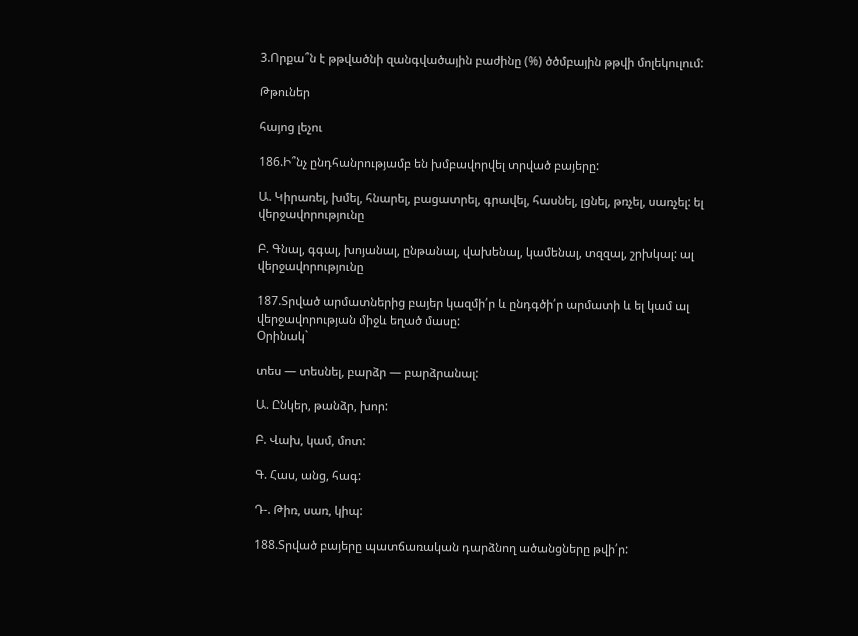3.Որքա՞ն է թթվածնի զանգվածային բաժինը (%) ծծմբային թթվի մոլեկուլում:

Թթուներ

հայոց լեչու

186.Ի՞նչ ընդհանրությամբ են խմբավորվել տրված բայերը:

Ա. Կիրառել, խմել, հնարել, բացատրել, գրավել, հասնել, լցնել, թռչել, սառչել: ել վերջավորությունը

Բ. Գնալ, գգալ, խոյանալ, ընթանալ, վախենալ, կամենալ, տզզալ, շրխկալ: ալ վերջավորությունը

187.Տրված արմատներից բայեր կազմի՛ր և ընդգծի՛ր արմատի և ել կամ ալ վերջավորության միջև եղած մասը:
Օրինակ`

տես — տեսնել, բարձր — բարձրանալ:

Ա. Ընկեր, թանձր, խոր:

Բ. Վախ, կամ, մոտ:

Գ. Հաս, անց, հագ:

Դ-. Թիռ, սառ, կիպ:

188.Տրված բայերը պատճառական դարձնող ածանցները թվի՛ր: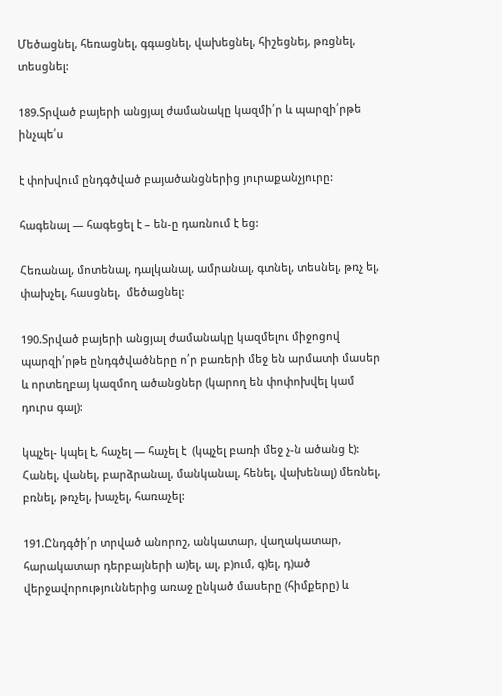Մեծացնել, հեռացնել, գգացնել, վախեցնել, հիշեցնեյ, թռցնել, տեսցնել:

189.Տրված բայերի անցյալ ժամանակը կազմի՛ր և պարզի՛րթե ինչպե՛ս

է փոխվում ընդգծված բայածանցներից յուրաքանչյուրը:

հագենալ — հագեցել է – են-ը դառնում է եց:

Հեռանալ, մոտենալ, դալկանալ, ամրանալ, գտնել, տեսնել, թռչ ել, փախչել, հասցնել,  մեծացնել:

190.Տրված բայերի անցյալ ժամանակը կազմելու միջոցով պարզի՛րթե ընդգծվածները ո՛ր բառերի մեջ են արմատի մասեր և որտեղբայ կազմող ածանցներ (կարող են փոփոխվել կամ դուրս գալ):

կպչել- կպել է, հաչել — հաչել է  (կպչել բառի մեջ չ-ն ածանց է):
Հանել, վանել, բարձրանալ, մանկանալ, հենել, վախենալ) մեռնել, բռնել, թռչել, խաչել, հառաչել:

191.Ընդգծի՛ր տրված անորոշ, անկատար, վաղակատար, հարակատար դերբայների ա)ել, ալ, բ)ում, գ)ել, դ)ած վերջավորություններից առաջ ընկած մասերը (հիմքերը) և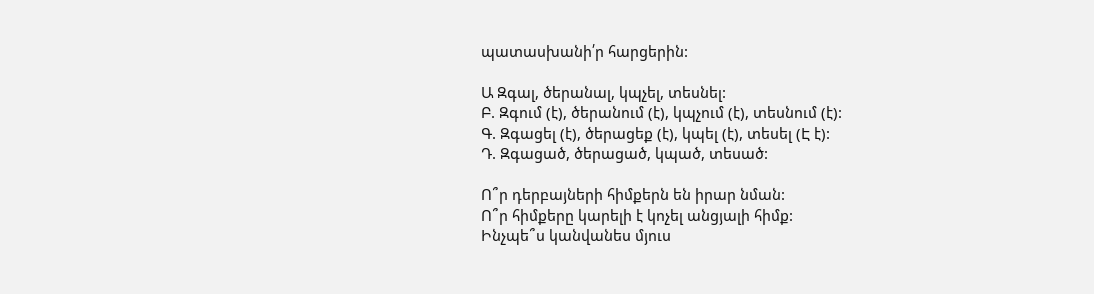պատասխանի՛ր հարցերին:

Ա Զգալ, ծերանալ, կպչել, տեսնել:
Բ. Զգում (է), ծերանում (է), կպչում (է), տեսնում (է):
Գ. Զգացել (է), ծերացեք (է), կպել (է), տեսել (Է է):
Դ. Զգացած, ծերացած, կպած, տեսած:

Ո՞ր դերբայների հիմքերն են իրար նման:
Ո՞ր հիմքերը կարելի է կոչել անցյալի հիմք:
Ինչպե՞ս կանվանես մյուս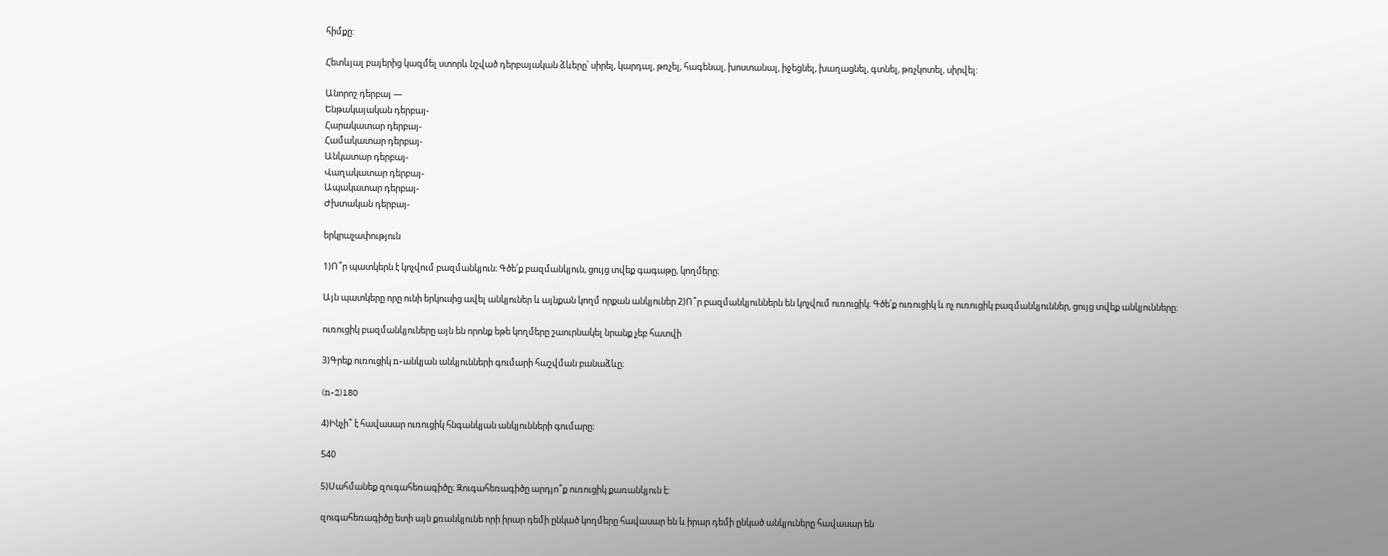հիմքը:

Հետևյալ բայերից կազմել ստորև նշված դերբայական ձևերը՝ սիրել, կարդալ, թռչել, հագենալ, խոստանալ, իջեցնել, խաղացնել, գտնել, թռչկոտել, սիրվել:

Անորոշ դերբայ —
Ենթակայական դերբայ-
Հարակատար դերբայ-
Համակատար դերբայ-
Անկատար դերբայ-
Վաղակատար դերբայ-
Ապակատար դերբայ-
Ժխտական դերբայ-

երկրաչափություն

1)Ո՞ր պատկերն է կոչվում բազմանկյուն։ Գծե՛ք բազմանկյուն, ցույց տվեք գագաթը, կողմերը։

Այն պատկերը որը ունի երկուսից ավել անկյուներ և այնքան կողմ որքան անկյուներ 2)Ո՞ր բազմանկյուններն են կոչվում ուռուցիկ։ Գծե՛ք ուռուցիկ և ոչ ուռուցիկ բազմանկյուններ, ցույց տվեք անկյունները։

ուռուցիկ բազմանկյուները այն են որոնք եթե կողմերը շաուրնակել նրանք չեբ հատվի

3)Գրեք ուռուցիկ n-անկյան անկյունների գումարի հաշվման բանաձևը։

(n-2)180

4)Ինչի՞ է հավասար ուռուցիկ հնգանկյան անկյունների գումարը։

540

5)Սահմանեք զուգահեռագիծը։ Զուգահեռագիծը արդյո՞ք ուռուցիկ քառանկյուն է։

զուգահեռագիծը ետի այն քռանկյունե որի իրար դեմի ընկած կողմերը հավասար են և իրար դեմի ընկած անկյուները հավասար են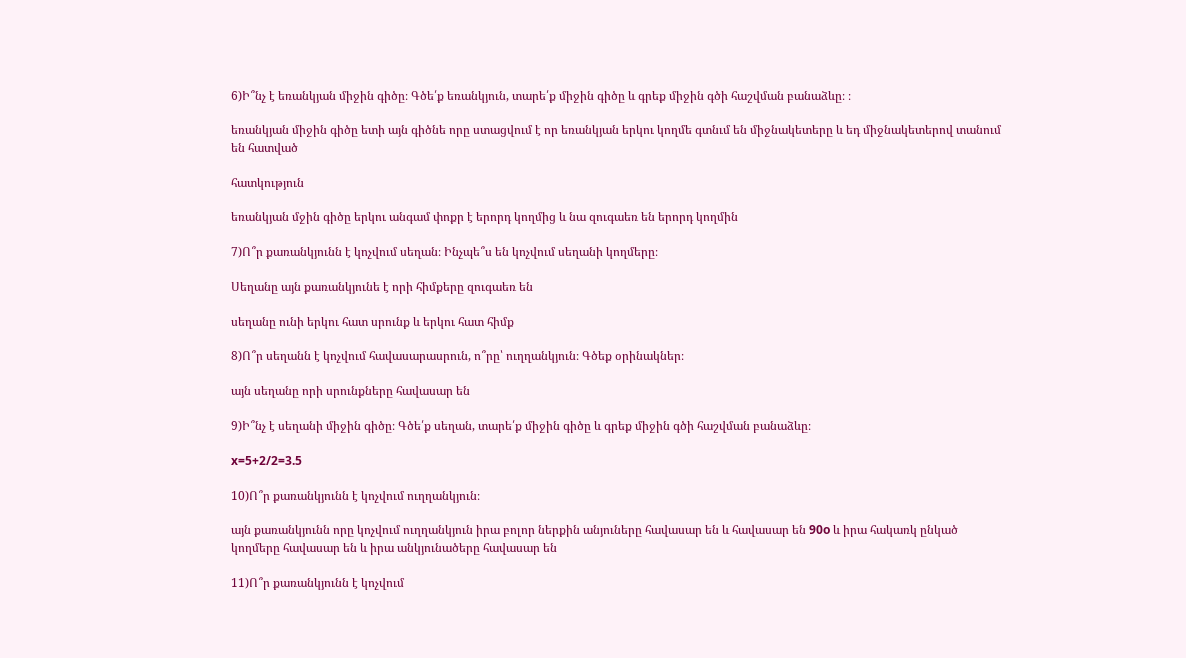6)Ի՞նչ է եռանկյան միջին գիծը։ Գծե՛ք եռանկյուն, տարե՛ք միջին գիծը և գրեք միջին գծի հաշվման բանաձևը։ ։

եռանկյան միջին գիծը ետի այն գիծնե որը ստացվում է որ եռանկյան երկու կողմե գտնւմ են միջնակետերը և եդ միջնակետերով տանում են հատված

հատկություն

եռանկյան մջին գիծը երկու անգամ փոքր է երորդ կողմից և նա զուգաեռ են երորդ կողմին

7)Ո՞ր քառանկյունն է կոչվում սեղան։ Ինչպե՞ս են կոչվում սեղանի կողմերը։

Սեղանը այն քառանկյունե է որի հիմքերը զուգաեռ են

սեղանը ունի երկու հատ սրունք և երկու հատ հիմք

8)Ո՞ր սեղանն է կոչվում հավասարասրուն, ո՞րը՝ ուղղանկյուն։ Գծեք օրինակներ։

այն սեղանը որի սրունքները հավասար են

9)Ի՞նչ է սեղանի միջին գիծը։ Գծե՛ք սեղան, տարե՛ք միջին գիծը և գրեք միջին գծի հաշվման բանաձևը։

x=5+2/2=3.5

10)Ո՞ր քառանկյունն է կոչվում ուղղանկյուն։

այն քառանկյունն որը կոչվում ուղղանկյուն իրա բոլոր ներքին անյուները հավասար են և հավասար են 90о և իրա հակառկ ընկած կողմերը հավասար են և իրա անկյունածերը հավասար են

11)Ո՞ր քառանկյունն է կոչվում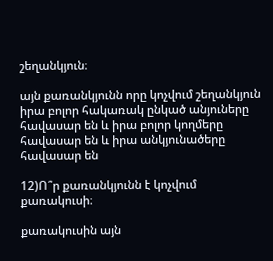շեղանկյուն։

այն քառանկյունն որը կոչվում շեղանկյուն իրա բոլոր հակառակ ընկած անյուները հավասար են և իրա բոլոր կողմերը հավասար են և իրա անկյունածերը հավասար են

12)Ո՞ր քառանկյունն է կոչվում քառակուսի։

քառակուսին այն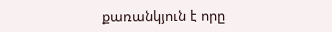քառանկյուն է որը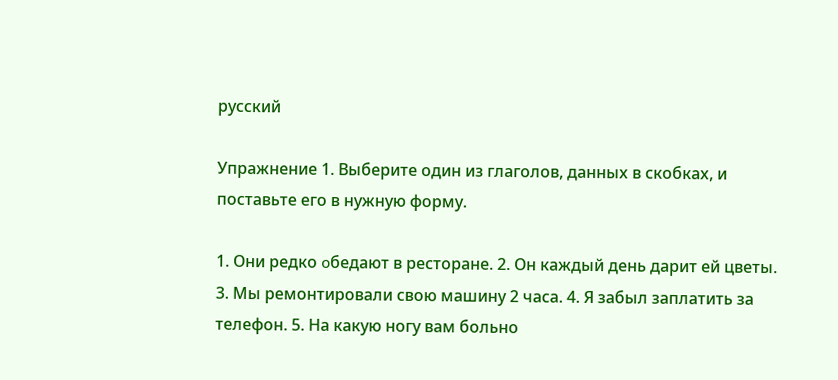русский

Упражнение 1. Выберите один из глаголов, данных в скобках, и поставьте его в нужную форму.

1. Они редко օбедают в ресторане. 2. Он каждый день дарит ей цветы. 3. Мы ремонтировали свою машину 2 часа. 4. Я забыл заплатить за телефон. 5. На какую ногу вам больно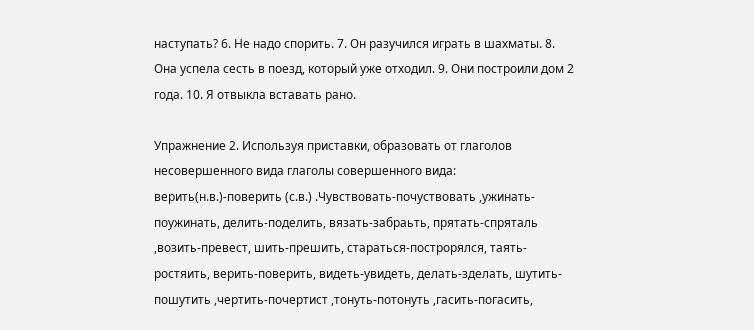наступать? 6. Не надо спорить. 7. Он разучился играть в шахматы. 8. Она успела сесть в поезд, который уже отходил. 9. Они построили дом 2 года. 10. Я отвыкла вставать рано.

Упражнение 2. Используя приставки, образовать от глаголов несовершенного вида глаголы совершенного вида: верить(н.в.)-поверить (с.в.) .Чувствовать-почуствовать ,ужинать-поужинать, делить-поделить, вязать-забраьть, прятать-спряталь ,возить-превест, шить-прешить, стараться-построрялся, таять-ростяить, верить-поверить, видеть-увидеть, делать-зделать, шутить-пошутить ,чертить-почертист ,тонуть-потонуть ,гасить-погасить,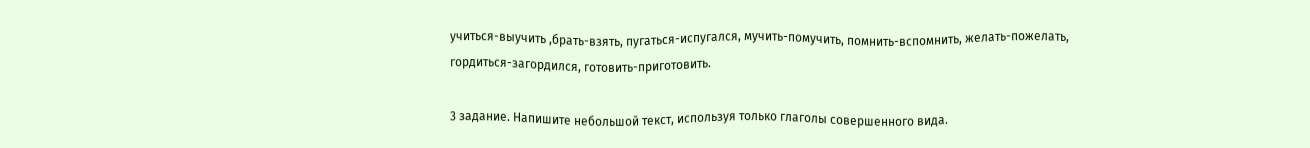учиться-выучить ,брать-взять, пугаться-испугался, мучить-помучить, помнить-вспомнить, желать-пожелать, гордиться-загордился, готовить-приготовить.

3 задание. Напишите небольшой текст, используя только глаголы совершенного вида.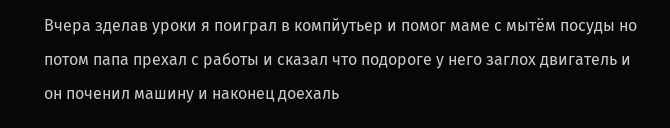Вчера зделав уроки я поиграл в компйутьер и помог маме с мытём посуды но потом папа прехал с работы и сказал что подороге у него заглох двигатель и он поченил машину и наконец доехаль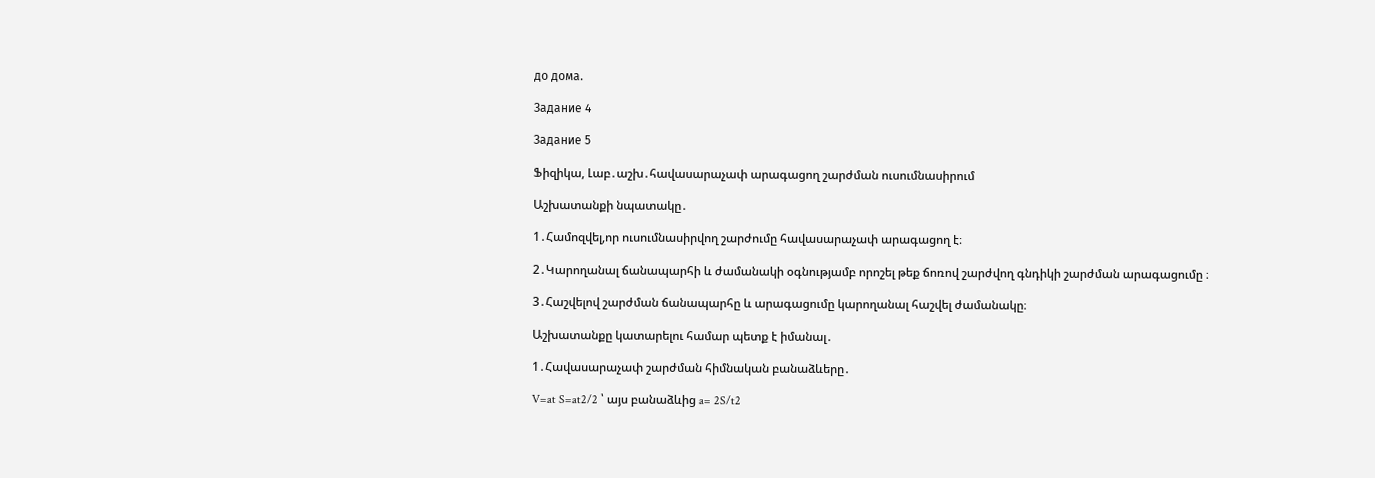до дома.

Задание 4

Задание 5

Ֆիզիկա, Լաբ․աշխ․հավասարաչափ արագացող շարժման ուսումնասիրում

Աշխատանքի նպատակը․

1․Համոզվել,որ ուսումնասիրվող շարժումը հավասարաչափ արագացող է։

2․Կարողանալ ճանապարհի և ժամանակի օգնությամբ որոշել թեք ճոռով շարժվող գնդիկի շարժման արագացումը ։

3․Հաշվելով շարժման ճանապարհը և արագացումը կարողանալ հաշվել ժամանակը։

Աշխատանքը կատարելու համար պետք է իմանալ․

1․Հավասարաչափ շարժման հիմնական բանաձևերը․

V=at S=at2/2 ՝ այս բանաձևից a= 2S/t2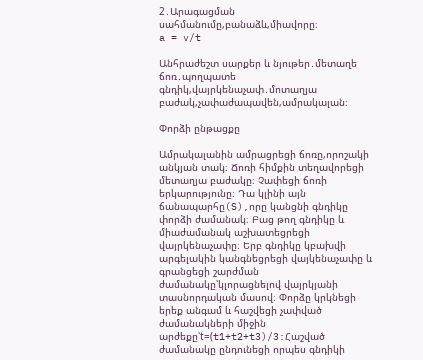2․Արագացման սահմանումը,բանաձև,միավորը։
a = v/t

Անհրաժեշտ սարքեր և նյութեր․մետաղե ճոռ․պողպատե գնդիկ,վայրկենաչափ․մոտաղյա բաժակ,չափաժապավեն,ամրակալան։

Փորձի ընթացքը

Ամրակալանին ամրացրեցի ճոռը,որոշակի անկյան տակ։ Ճոռի հիմքին տեղավորեցի մետաղյա բաժակը։ Չափեցի ճոռի երկարությունը։ Դա կլինի այն ճանապարհը(S),որը կանցնի գնդիկը փորձի ժամանակ։ Բաց թող գնդիկը և միաժամանակ աշխատեցրեցի վայրկենաչափը։ Երբ գնդիկը կբախվի արգելակին կանգնեցրեցի վայկենաչափը և գրանցեցի շարժման ժամանակը՝կլորացնելով վայրկյանի տասնորդական մասով։ Փորձը կրկնեցի երեք անգամ և հաշվեցի չափված ժամանակների միջին արժեքը՝t=(t1+t2+t3)/3:Հաշված ժամանակը ընդունեցի որպես գնդիկի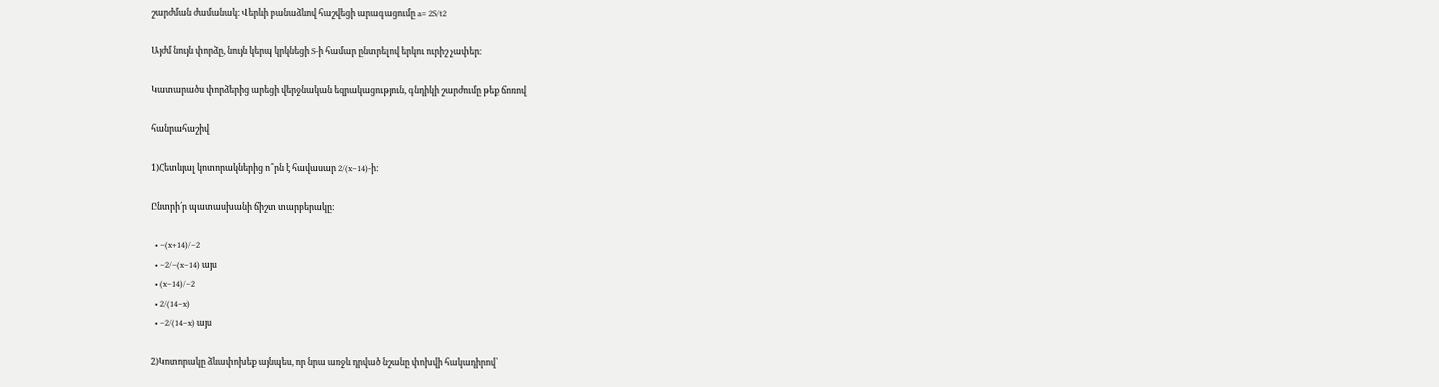շարժման ժամանակ։ Վերևի բանաձևով հաշվեցի արագացումը a= 2S/t2

Այժմ նույն փորձը, նույն կերպ կրկնեցի S-ի համար ընտրելով երկու ուրիշ չափեր։

Կատարածս փորձերից արեցի վերջնական եզրակացություն, գնդիկի շարժումը թեք ճոռով

հանրահաշիվ

1)Հետևյալ կոտորակներից ո՞րն է հավասար 2/(x−14)-ի:

Ընտրի՛ր պատասխանի ճիշտ տարբերակը:

  • −(x+14)/−2
  • −2/−(x−14) այս
  • (x−14)/−2
  • 2/(14−x)
  • −2/(14−x) այս

2)Կոտորակը ձևափոխեք այնպես, որ նրա առջև դրված նշանը փոխվի հակադիրով՝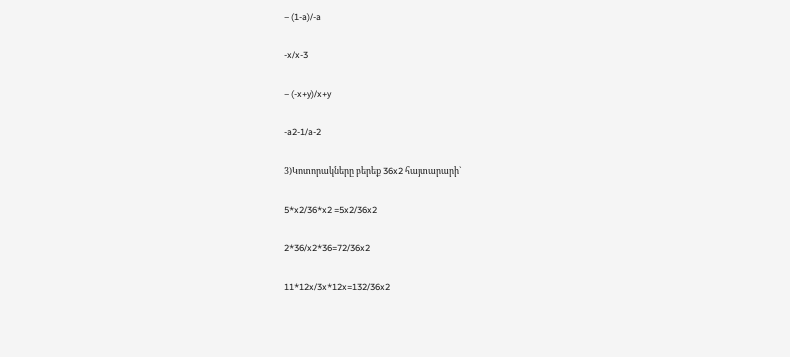– (1-a)/-a

-x/x-3

– (-x+y)/x+y

-a2-1/a-2

3)Կոտորակները բերեք 36x2 հայտարարի`

5*x2/36*x2 =5x2/36x2

2*36/x2*36=72/36x2

11*12x/3x*12x=132/36x2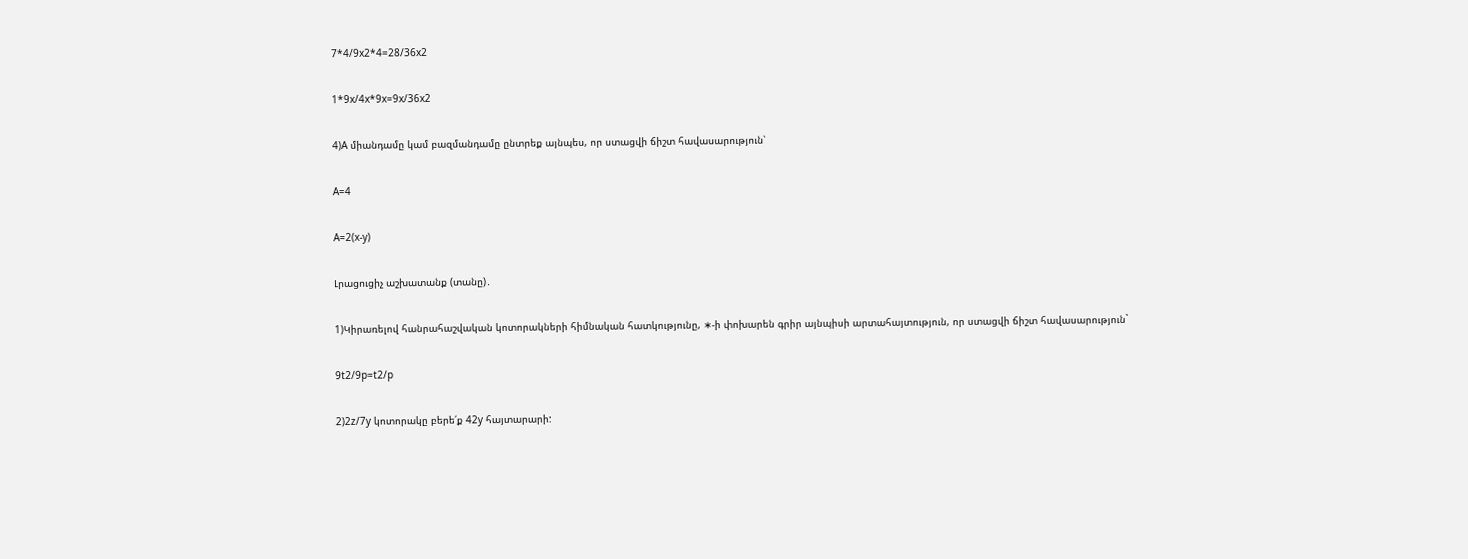7*4/9x2*4=28/36x2

1*9x/4x*9x=9x/36x2

4)A միանդամը կամ բազմանդամը ընտրեք այնպես, որ ստացվի ճիշտ հավասարություն՝

A=4

A=2(x-y)

Լրացուցիչ աշխատանք (տանը)․

1)Կիրառելով հանրահաշվական կոտորակների հիմնական հատկությունը, ∗-ի փոխարեն գրիր այնպիսի արտահայտություն, որ ստացվի ճիշտ հավասարություն`

9t2/9p=t2/p

2)2z/7y կոտորակը բերե՛ք 42y հայտարարի: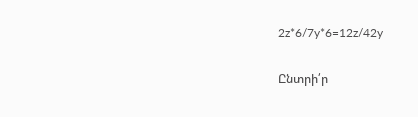2z*6/7y*6=12z/42y

Ընտրի՛ր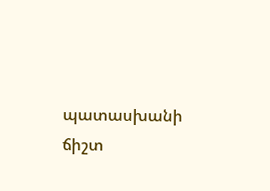պատասխանի ճիշտ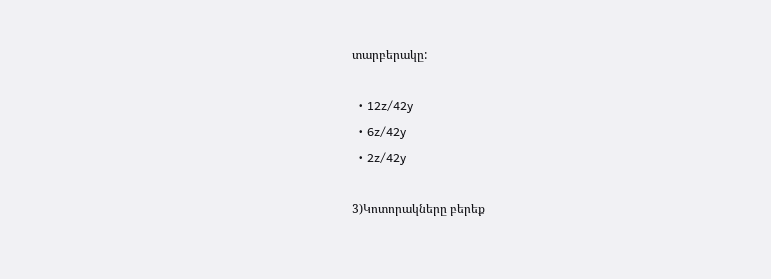տարբերակը:

  • 12z/42y
  • 6z/42y
  • 2z/42y

3)Կոտորակները բերեք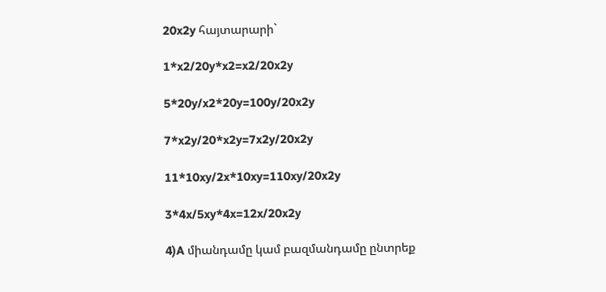20x2y հայտարարի`

1*x2/20y*x2=x2/20x2y

5*20y/x2*20y=100y/20x2y

7*x2y/20*x2y=7x2y/20x2y

11*10xy/2x*10xy=110xy/20x2y

3*4x/5xy*4x=12x/20x2y

4)A միանդամը կամ բազմանդամը ընտրեք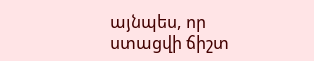այնպես, որ ստացվի ճիշտ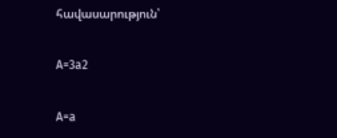հավասարություն՝

A=3a2

A=a